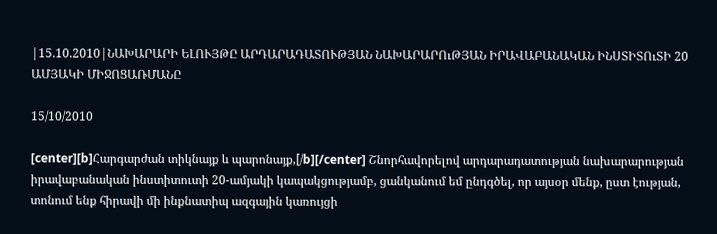|15.10.2010|ՆԱԽԱՐԱՐԻ ԵԼՈՒՅԹԸ ԱՐԴԱՐԱԴԱՏՈՒԹՅԱՆ ՆԱԽԱՐԱՐՈւԹՅԱՆ ԻՐԱՎԱԲԱՆԱԿԱՆ ԻՆՍՏԻՏՈւՏԻ 20 ԱՄՅԱԿԻ ՄԻՋՈՑԱՌՄԱՆԸ

15/10/2010

[center][b]Հարգարժան տիկնայք և պարոնայք,[/b][/center] Շնորհավորելով արդարադատության նախարարության իրավաբանական ինստիտուտի 20-ամյակի կապակցությամբ, ցանկանում եմ ընդգծել, որ այսօր մենք, ըստ էության, տոնում ենք հիրավի մի ինքնատիպ ազգային կառույցի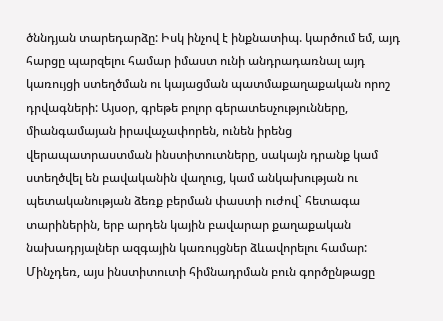ծննդյան տարեդարձը: Իսկ ինչով է ինքնատիպ. կարծում եմ, այդ հարցը պարզելու համար իմաստ ունի անդրադառնալ այդ կառույցի ստեղծման ու կայացման պատմաքաղաքական որոշ դրվագների: Այսօր, գրեթե բոլոր գերատեսչությունները, միանգամայան իրավաչափորեն, ունեն իրենց վերապատրաստման ինստիտուտները, սակայն դրանք կամ ստեղծվել են բավականին վաղուց, կամ անկախության ու պետականության ձեռք բերման փաստի ուժով` հետագա տարիներին, երբ արդեն կային բավարար քաղաքական նախադրյալներ ազգային կառույցներ ձևավորելու համար: Մինչդեռ, այս ինստիտուտի հիմնադրման բուն գործընթացը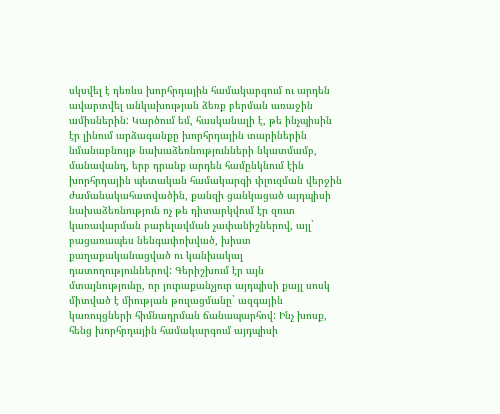սկսվել է դեռևս խորհրդային համակարգում ու արդեն ավարտվել անկախության ձեռք բերման առաջին ամիսներին: Կարծում եմ, հասկանալի է, թե ինչպիսին էր լինում արձագանքը խորհրդային տարիներին նմանաբնույթ նախաձեռնությունների նկատմամբ, մանավանդ, երբ դրանք արդեն համընկնում էին խորհրդային պետական համակարգի փլուզման վերջին ժամանակահատվածին, քանզի ցանկացած այդպիսի նախաձեռնություն ոչ թե դիտարկվում էր զուտ կառավարման բարելավման չափանիշներով, այլ` բացառապես նենգափոխված, խիստ քաղաքականացված ու կանխակալ դատողություններով: Գերիշխում էր այն մտայնությունը, որ յուրաքանչյուր այդպիսի քայլ սոսկ միտված է միության թուլացմանը` ազգային կառույցների հիմնադրման ճանապարհով: Ինչ խոսք, հենց խորհրդային համակարգում այդպիսի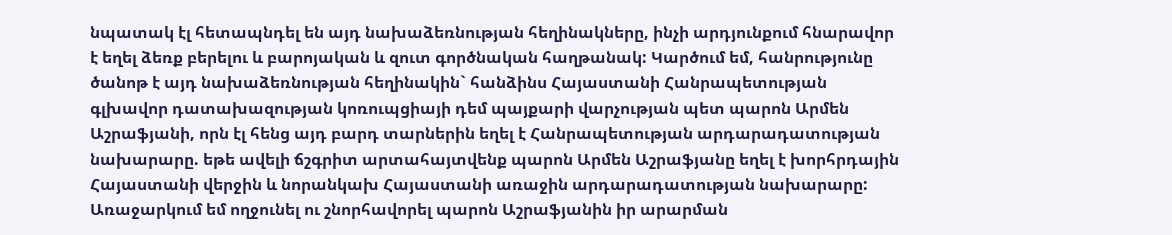նպատակ էլ հետապնդել են այդ նախաձեռնության հեղինակները, ինչի արդյունքում հնարավոր է եղել ձեռք բերելու և բարոյական և զուտ գործնական հաղթանակ: Կարծում եմ, հանրությունը ծանոթ է այդ նախաձեռնության հեղինակին` հանձինս Հայաստանի Հանրապետության գլխավոր դատախազության կոռուպցիայի դեմ պայքարի վարչության պետ պարոն Արմեն Աշրաֆյանի, որն էլ հենց այդ բարդ տարներին եղել է Հանրապետության արդարադատության նախարարը. եթե ավելի ճշգրիտ արտահայտվենք պարոն Արմեն Աշրաֆյանը եղել է խորհրդային Հայաստանի վերջին և նորանկախ Հայաստանի առաջին արդարադատության նախարարը: Առաջարկում եմ ողջունել ու շնորհավորել պարոն Աշրաֆյանին իր արարման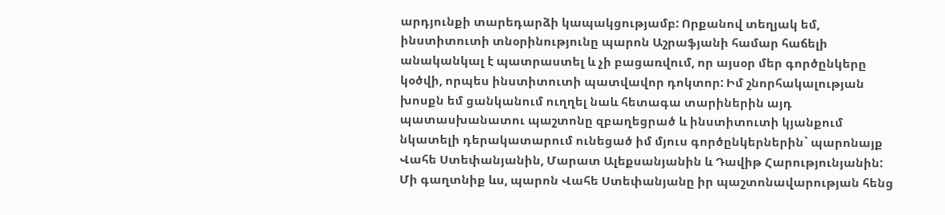արդյունքի տարեդարձի կապակցությամբ: Որքանով տեղյակ եմ, ինստիտուտի տնօրինությունը պարոն Աշրաֆյանի համար հաճելի անականկալ է պատրաստել և չի բացառվում, որ այսօր մեր գործընկերը կօծվի, որպես ինստիտուտի պատվավոր դոկտոր: Իմ շնորհակալության խոսքն եմ ցանկանում ուղղել նաև հետագա տարիներին այդ պատասխանատու պաշտոնը զբաղեցրած և ինստիտուտի կյանքում նկատելի դերակատարում ունեցած իմ մյուս գործընկերներին` պարոնայք Վահե Ստեփանյանին, Մարատ Ալեքսանյանին և Դավիթ Հարությունյանին: Մի գաղտնիք ևս, պարոն Վահե Ստեփանյանը իր պաշտոնավարության հենց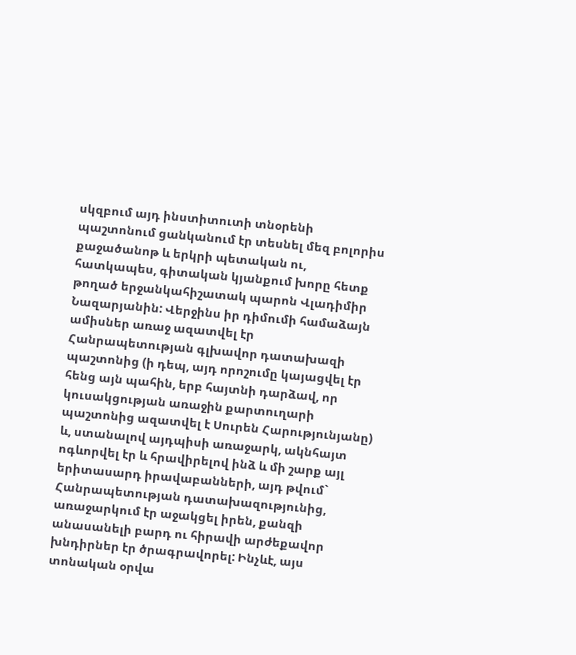սկզբում այդ ինստիտուտի տնօրենի պաշտոնում ցանկանում էր տեսնել մեզ բոլորիս քաջածանոթ և երկրի պետական ու, հատկապես, գիտական կյանքում խորը հետք թողած երջանկահիշատակ պարոն Վլադիմիր Նազարյանին: Վերջինս իր դիմումի համաձայն ամիսներ առաջ ազատվել էր Հանրապետության գլխավոր դատախազի պաշտոնից (ի դեպ, այդ որոշումը կայացվել էր հենց այն պահին, երբ հայտնի դարձավ, որ կուսակցության առաջին քարտուղարի պաշտոնից ազատվել է Սուրեն Հարությունյանը) և, ստանալով այդպիսի առաջարկ, ակնհայտ ոգևորվել էր և հրավիրելով ինձ և մի շարք այլ երիտասարդ իրավաբանների, այդ թվում` Հանրապետության դատախազությունից, առաջարկում էր աջակցել իրեն, քանզի անասանելի բարդ ու հիրավի արժեքավոր խնդիրներ էր ծրագրավորել: Ինչևէ, այս տոնական օրվա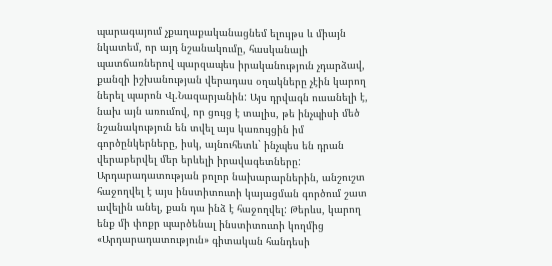պարագայում չքաղաքականացնեմ ելույթս և միայն նկատեմ, որ այդ նշանակումը, հասկանալի պատճառներով պարզապես իրականություն չդարձավ, քանզի իշխանության վերադաս օղակները չէին կարող ներել պարոն Վլ.Նազարյանին: Այս դրվագն ուսանելի է, նախ այն առումով, որ ցույց է տալիս, թե ինչպիսի մեծ նշանակություն են տվել այս կառույցին իմ գործընկերները, իսկ, այնուհետև` ինչպես են դրան վերաբերվել մեր երևելի իրավագետները: Արդարադատության բոլոր նախարարներին, անշուշտ հաջողվել է այս ինստիտուտի կայացման գործում շատ ավելին անել, քան դա ինձ է հաջողվել: Թերևս, կարող ենք մի փոքր պարծենալ ինստիտուտի կողմից «Արդարադատություն» գիտական հանդեսի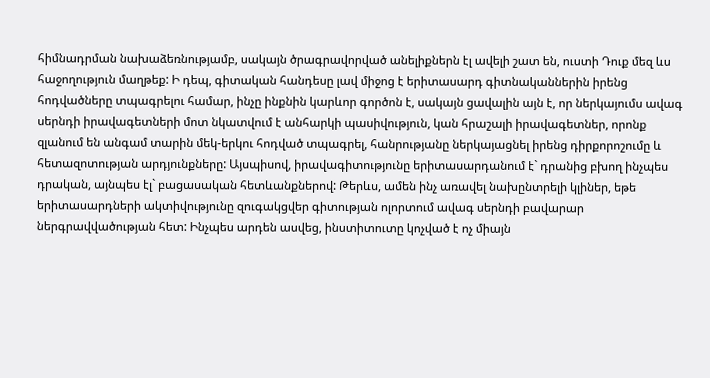հիմնադրման նախաձեռնությամբ, սակայն ծրագրավորված անելիքներն էլ ավելի շատ են, ուստի Դուք մեզ ևս հաջողություն մաղթեք: Ի դեպ, գիտական հանդեսը լավ միջոց է երիտասարդ գիտնականներին իրենց հոդվածները տպագրելու համար, ինչը ինքնին կարևոր գործոն է, սակայն ցավալին այն է, որ ներկայումս ավագ սերնդի իրավագետների մոտ նկատվում է անհարկի պասիվություն, կան հրաշալի իրավագետներ, որոնք զլանում են անգամ տարին մեկ-երկու հոդված տպագրել, հանրությանը ներկայացնել իրենց դիրքորոշումը և հետազոտության արդյունքները: Այսպիսով, իրավագիտությունը երիտասարդանում է` դրանից բխող ինչպես դրական, այնպես էլ` բացասական հետևանքներով: Թերևս, ամեն ինչ առավել նախընտրելի կլիներ, եթե երիտասարդների ակտիվությունը զուգակցվեր գիտության ոլորտում ավագ սերնդի բավարար ներգրավվածության հետ: Ինչպես արդեն ասվեց, ինստիտուտը կոչված է ոչ միայն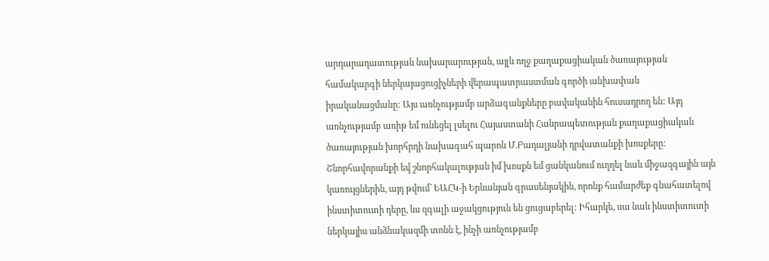արդարադատության նախարարության, այլև ողջ քաղաքացիական ծառայության համակարգի ներկայացուցիչների վերապատրաստման գործի անխափան իրականացմանը: Այս առնչությամբ արձագանքները բավականին հուսադրող են: Այդ առնչությամբ առիթ եմ ունեցել լսելու Հայաստանի Հանրապետության քաղաքացիական ծառայության խորհրդի նախագահ պարոն Մ.Բադալյանի դրվատանքի խոսքերը: Շնորհավորանքի եվ շնորհակալության իմ խոսքն եմ ցանկանում ուղղել նաև միջազգային այն կառույցներին, այդ թվում` ԵԱՀԿ-ի Երևանյան գրասենյակին, որոնք համարժեք գնահատելով ինստիտուտի դերը, ևս զգալի աջակցություն են ցուցաբերել: Իհարկե, սա նաև ինստիտուտի ներկայիս անձնակազմի տոնն է, ինչի առնչությամբ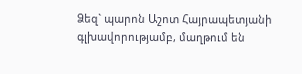Ձեզ` պարոն Աշոտ Հայրապետյանի գլխավորությամբ, մաղթում են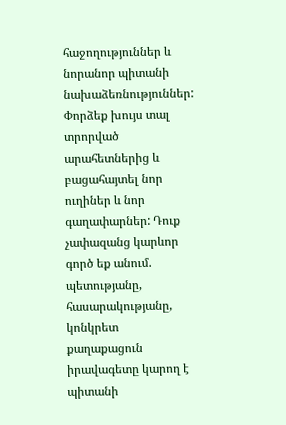հաջողություններ և նորանոր պիտանի նախաձեռնություններ: Փորձեք խույս տալ տրորված արահետներից և բացահայտել նոր ուղիներ և նոր գաղափարներ: Դուք չափազանց կարևոր գործ եք անում. պետությանը, հասարակությանը, կոնկրետ քաղաքացուն իրավագետը կարող է պիտանի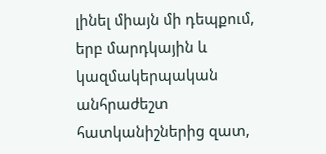լինել միայն մի դեպքում, երբ մարդկային և կազմակերպական անհրաժեշտ հատկանիշներից զատ,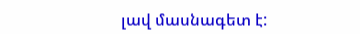լավ մասնագետ է: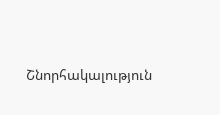Շնորհակալություն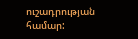ուշադրության համար: